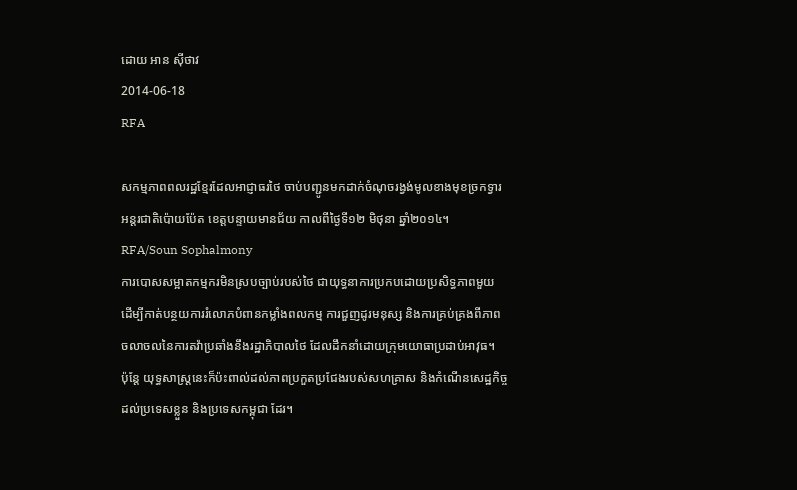ដោយ អាន ស៊ីថាវ
2014-06-18
RFA

សកម្មភាពពលរដ្ឋខ្មែរដែលអាជ្ញាធរថៃ ចាប់បញ្ជូនមកដាក់ចំណុចរង្វង់មូលខាងមុខច្រកទ្វារអន្តរជាតិប៉ោយប៉ែត ខេត្តបន្ទាយមានជ័យ កាលពីថ្ងៃទី១២ មិថុនា ឆ្នាំ២០១៤។ RFA/Soun Sophalmony
ការបោសសម្អាតកម្មករមិនស្របច្បាប់របស់ថៃ ជាយុទ្ធនាការប្រកបដោយប្រសិទ្ធភាពមួយ ដើម្បីកាត់បន្ថយការរំលោភបំពានកម្លាំងពលកម្ម ការជួញដូរមនុស្ស និងការគ្រប់គ្រងពីភាពចលាចលនៃការតវ៉ាប្រឆាំងនឹងរដ្ឋាភិបាលថៃ ដែលដឹកនាំដោយក្រុមយោធាប្រដាប់អាវុធ។
ប៉ុន្តែ យុទ្ធសាស្ត្រនេះក៏ប៉ះពាល់ដល់ភាពប្រកួតប្រជែងរបស់សហគ្រាស និងកំណើនសេដ្ឋកិច្ចដល់ប្រទេសខ្លួន និងប្រទេសកម្ពុជា ដែរ។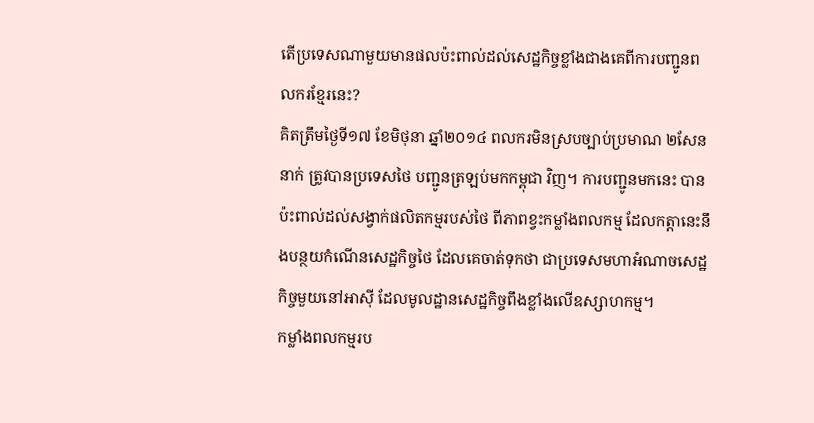តើប្រទេសណាមួយមានផលប៉ះពាល់ដល់សេដ្ឋកិច្ចខ្លាំងជាងគេពីការបញ្ជូនពលករខ្មែរនេះ?
គិតត្រឹមថ្ងៃទី១៧ ខែមិថុនា ឆ្នាំ២០១៤ ពលករមិនស្របច្បាប់ប្រមាណ ២សែននាក់ ត្រូវបានប្រទេសថៃ បញ្ជូនត្រឡប់មកកម្ពុជា វិញ។ ការបញ្ជូនមកនេះ បានប៉ះពាល់ដល់សង្វាក់ផលិតកម្មរបស់ថៃ ពីភាពខ្វះកម្លាំងពលកម្ម ដែលកត្តានេះនឹងបន្ថយកំណើនសេដ្ឋកិច្ចថៃ ដែលគេចាត់ទុកថា ជាប្រទេសមហាអំណាចសេដ្ឋកិច្ចមួយនៅអាស៊ី ដែលមូលដ្ឋានសេដ្ឋកិច្ចពឹងខ្លាំងលើឧស្សាហកម្ម។
កម្លាំងពលកម្មរប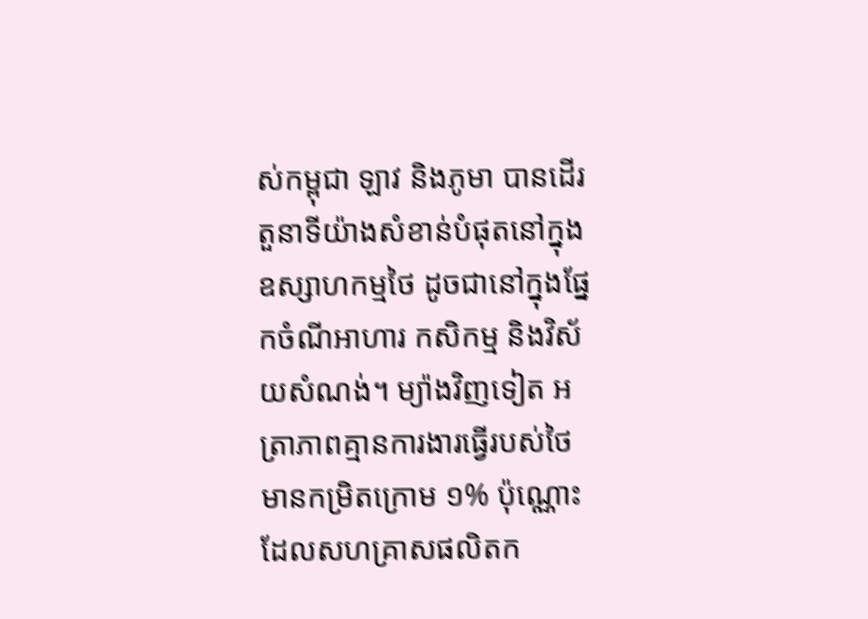ស់កម្ពុជា ឡាវ និងភូមា បានដើរតួនាទីយ៉ាងសំខាន់បំផុតនៅក្នុងឧស្សាហកម្មថៃ ដូចជានៅក្នុងផ្នែកចំណីអាហារ កសិកម្ម និងវិស័យសំណង់។ ម្យ៉ាងវិញទៀត អត្រាភាពគ្មានការងារធ្វើរបស់ថៃ មានកម្រិតក្រោម ១% ប៉ុណ្ណោះ ដែលសហគ្រាសផលិតក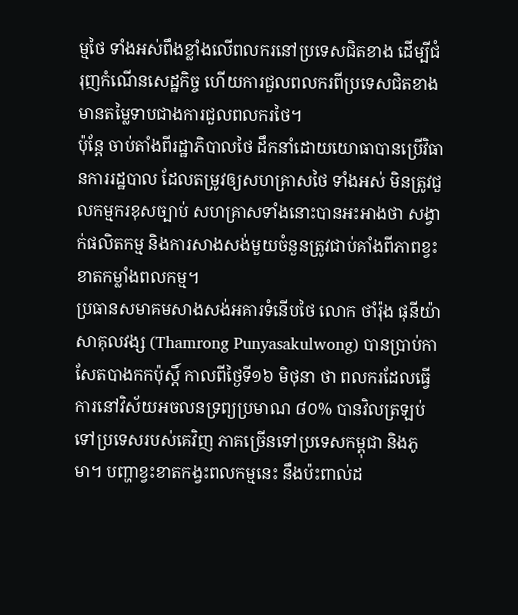ម្មថៃ ទាំងអស់ពឹងខ្លាំងលើពលករនៅប្រទេសជិតខាង ដើម្បីជំរុញកំណើនសេដ្ឋកិច្ច ហើយការជួលពលករពីប្រទេសជិតខាងមានតម្លៃទាបជាងការជួលពលករថៃ។
ប៉ុន្តែ ចាប់តាំងពីរដ្ឋាភិបាលថៃ ដឹកនាំដោយយោធាបានប្រើវិធានការរដ្ឋបាល ដែលតម្រូវឲ្យសហគ្រាសថៃ ទាំងអស់ មិនត្រូវជួលកម្មករខុសច្បាប់ សហគ្រាសទាំងនោះបានអះអាងថា សង្វាក់ផលិតកម្ម និងការសាងសង់មួយចំនួនត្រូវជាប់គាំងពីភាពខ្វះខាតកម្លាំងពលកម្ម។
ប្រធានសមាគមសាងសង់អគារទំនើបថៃ លោក ថាំរ៉ុង ផុនីយ៉ា សាគុលវង្ស (Thamrong Punyasakulwong) បានប្រាប់កាសែតបាងកកប៉ុស្តិ៍ កាលពីថ្ងៃទី១៦ មិថុនា ថា ពលករដែលធ្វើការនៅវិស័យអចលនទ្រព្យប្រមាណ ៨០% បានវិលត្រឡប់ទៅប្រទេសរបស់គេវិញ ភាគច្រើនទៅប្រទេសកម្ពុជា និងភូមា។ បញ្ហាខ្វះខាតកង្វះពលកម្មនេះ នឹងប៉ះពាល់ដ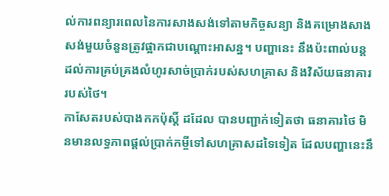ល់ការពន្យារពេលនៃការសាងសង់ទៅតាមកិច្ចសន្យា និងគម្រោងសាងសង់មួយចំនួនត្រូវផ្អាកជាបណ្ដោះអាសន្ន។ បញ្ហានេះ នឹងប៉ះពាល់បន្តដល់ការគ្រប់គ្រងលំហូរសាច់ប្រាក់របស់សហគ្រាស និងវិស័យធនាគាររបស់ថៃ។
កាសែតរបស់បាងកកប៉ុស្តិ៍ ដដែល បានបញ្ជាក់ទៀតថា ធនាគារថៃ មិនមានលទ្ធភាពផ្ដល់ប្រាក់កម្ចីទៅសហគ្រាសដទៃទៀត ដែលបញ្ហានេះនឹ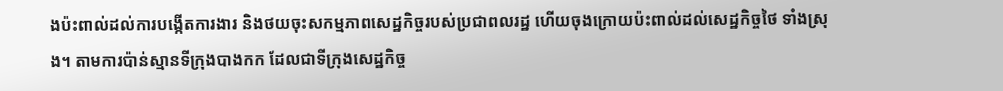ងប៉ះពាល់ដល់ការបង្កើតការងារ និងថយចុះសកម្មភាពសេដ្ឋកិច្ចរបស់ប្រជាពលរដ្ឋ ហើយចុងក្រោយប៉ះពាល់ដល់សេដ្ឋកិច្ចថៃ ទាំងស្រុង។ តាមការប៉ាន់ស្មានទីក្រុងបាងកក ដែលជាទីក្រុងសេដ្ឋកិច្ច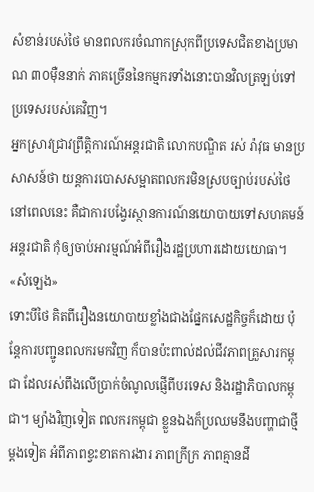សំខាន់របស់ថៃ មានពលករចំណាកស្រុកពីប្រទេសជិតខាងប្រមាណ ៣០ម៉ឺននាក់ ភាគច្រើននៃកម្មករទាំងនោះបានវិលត្រឡប់ទៅប្រទេសរបស់គេវិញ។
អ្នកស្រាវជ្រាវព្រឹត្តិការណ៍អន្តរជាតិ លោកបណ្ឌិត រស់ រ៉ាវុធ មានប្រសាសន៍ថា យន្តការបោសសម្អាតពលករមិនស្របច្បាប់របស់ថៃ នៅពេលនេះ គឺជាការបង្វែរស្ថានការណ៍នយោបាយទៅសហគមន៍អន្តរជាតិ កុំឲ្យចាប់អារម្មណ៍អំពីរឿងរដ្ឋប្រហារដោយយោធា។
«សំឡេង»
ទោះបីថៃ គិតពីរឿងនយោបាយខ្លាំងជាងផ្នែកសេដ្ឋកិច្ចក៏ដោយ ប៉ុន្តែការបញ្ជូនពលករមកវិញ ក៏បានប៉ះពាល់ដល់ជីវភាពគ្រួសារកម្ពុជា ដែលរស់ពឹងលើប្រាក់ចំណូលផ្ញើពីបរទេស និងរដ្ឋាភិបាលកម្ពុជា។ ម្យ៉ាងវិញទៀត ពលករកម្ពុជា ខ្លួនឯងក៏ប្រឈមនឹងបញ្ហាជាថ្មីម្ដងទៀត អំពីភាពខ្វះខាតការងារ ភាពក្រីក្រ ភាពគ្មានដី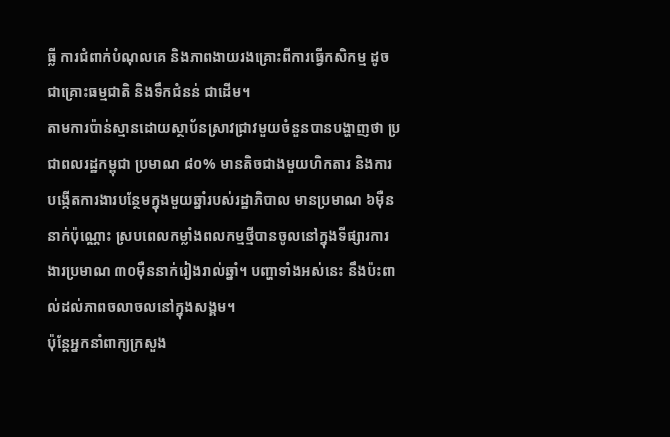ធ្លី ការជំពាក់បំណុលគេ និងភាពងាយរងគ្រោះពីការធ្វើកសិកម្ម ដូចជាគ្រោះធម្មជាតិ និងទឹកជំនន់ ជាដើម។
តាមការប៉ាន់ស្មានដោយស្ថាប័នស្រាវជ្រាវមួយចំនួនបានបង្ហាញថា ប្រជាពលរដ្ឋកម្ពុជា ប្រមាណ ៨០% មានតិចជាងមួយហិកតារ និងការបង្កើតការងារបន្ថែមក្នុងមួយឆ្នាំរបស់រដ្ឋាភិបាល មានប្រមាណ ៦ម៉ឺននាក់ប៉ុណ្ណោះ ស្របពេលកម្លាំងពលកម្មថ្មីបានចូលនៅក្នុងទីផ្សារការងារប្រមាណ ៣០ម៉ឺននាក់រៀងរាល់ឆ្នាំ។ បញ្ហាទាំងអស់នេះ នឹងប៉ះពាល់ដល់ភាពចលាចលនៅក្នុងសង្គម។
ប៉ុន្តែអ្នកនាំពាក្យក្រសួង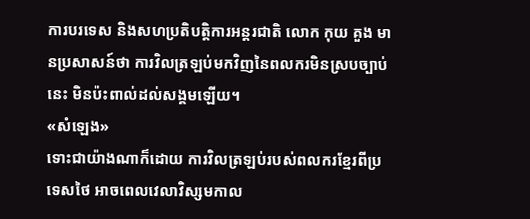ការបរទេស និងសហប្រតិបត្តិការអន្តរជាតិ លោក កុយ គួង មានប្រសាសន៍ថា ការវិលត្រឡប់មកវិញនៃពលករមិនស្របច្បាប់នេះ មិនប៉ះពាល់ដល់សង្គមឡើយ។
«សំឡេង»
ទោះជាយ៉ាងណាក៏ដោយ ការវិលត្រឡប់របស់ពលករខ្មែរពីប្រទេសថៃ អាចពេលវេលាវិស្សមកាល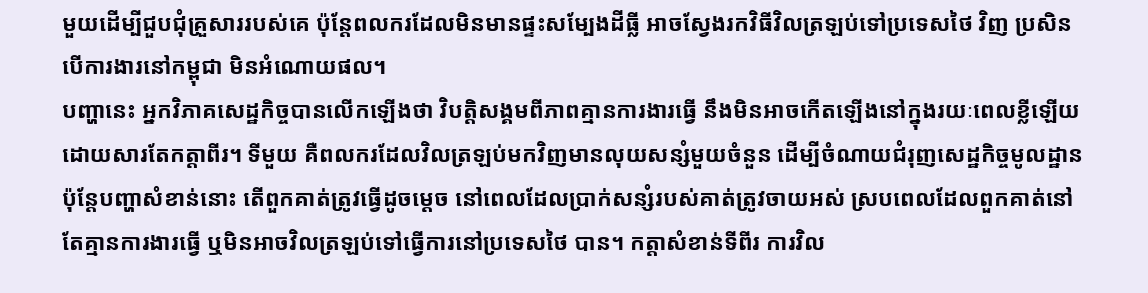មួយដើម្បីជួបជុំគ្រួសាររបស់គេ ប៉ុន្តែពលករដែលមិនមានផ្ទះសម្បែងដីធ្លី អាចស្វែងរកវិធីវិលត្រឡប់ទៅប្រទេសថៃ វិញ ប្រសិនបើការងារនៅកម្ពុជា មិនអំណោយផល។
បញ្ហានេះ អ្នកវិភាគសេដ្ឋកិច្ចបានលើកឡើងថា វិបត្តិសង្គមពីភាពគ្មានការងារធ្វើ នឹងមិនអាចកើតឡើងនៅក្នុងរយៈពេលខ្លីឡើយ ដោយសារតែកត្តាពីរ។ ទីមួយ គឺពលករដែលវិលត្រឡប់មកវិញមានលុយសន្សំមួយចំនួន ដើម្បីចំណាយជំរុញសេដ្ឋកិច្ចមូលដ្ឋាន ប៉ុន្តែបញ្ហាសំខាន់នោះ តើពួកគាត់ត្រូវធ្វើដូចម្ដេច នៅពេលដែលប្រាក់សន្សំរបស់គាត់ត្រូវចាយអស់ ស្របពេលដែលពួកគាត់នៅតែគ្មានការងារធ្វើ ឬមិនអាចវិលត្រឡប់ទៅធ្វើការនៅប្រទេសថៃ បាន។ កត្តាសំខាន់ទីពីរ ការវិល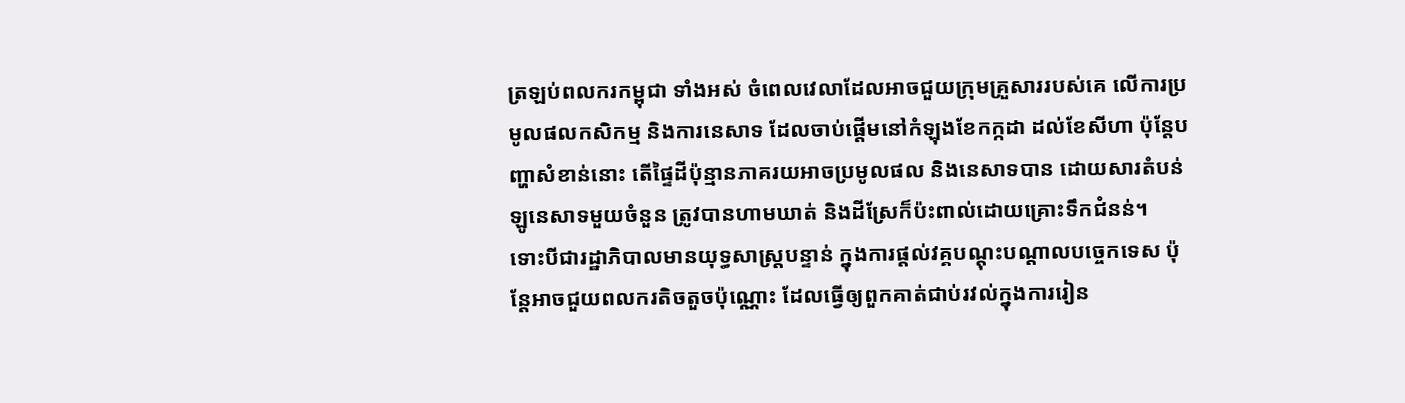ត្រឡប់ពលករកម្ពុជា ទាំងអស់ ចំពេលវេលាដែលអាចជួយក្រុមគ្រួសាររបស់គេ លើការប្រមូលផលកសិកម្ម និងការនេសាទ ដែលចាប់ផ្ដើមនៅកំឡុងខែកក្កដា ដល់ខែសីហា ប៉ុន្តែបញ្ហាសំខាន់នោះ តើផ្ទៃដីប៉ុន្មានភាគរយអាចប្រមូលផល និងនេសាទបាន ដោយសារតំបន់ឡូនេសាទមួយចំនួន ត្រូវបានហាមឃាត់ និងដីស្រែក៏ប៉ះពាល់ដោយគ្រោះទឹកជំនន់។
ទោះបីជារដ្ឋាភិបាលមានយុទ្ធសាស្ត្របន្ទាន់ ក្នុងការផ្ដល់វគ្គបណ្ដុះបណ្ដាលបច្ចេកទេស ប៉ុន្តែអាចជួយពលករតិចតួចប៉ុណ្ណោះ ដែលធ្វើឲ្យពួកគាត់ជាប់រវល់ក្នុងការរៀន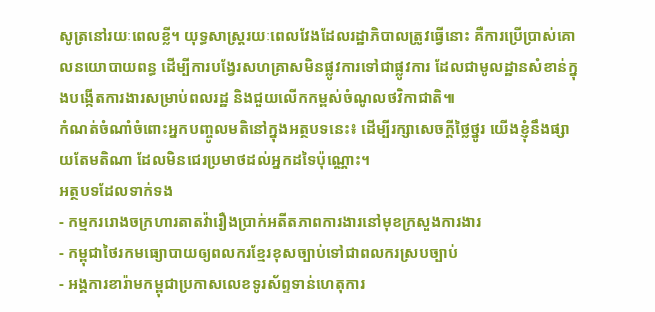សូត្រនៅរយៈពេលខ្លី។ យុទ្ធសាស្ត្ររយៈពេលវែងដែលរដ្ឋាភិបាលត្រូវធ្វើនោះ គឺការប្រើប្រាស់គោលនយោបាយពន្ធ ដើម្បីការបង្វែរសហគ្រាសមិនផ្លូវការទៅជាផ្លូវការ ដែលជាមូលដ្ឋានសំខាន់ក្នុងបង្កើតការងារសម្រាប់ពលរដ្ឋ និងជួយលើកកម្ពស់ចំណូលថវិកាជាតិ៕
កំណត់ចំណាំចំពោះអ្នកបញ្ចូលមតិនៅក្នុងអត្ថបទនេះ៖ ដើម្បីរក្សាសេចក្ដីថ្លៃថ្នូរ យើងខ្ញុំនឹងផ្សាយតែមតិណា ដែលមិនជេរប្រមាថដល់អ្នកដទៃប៉ុណ្ណោះ។
អត្ថបទដែលទាក់ទង
- កម្មកររោងចក្រហារតាតវ៉ារឿងប្រាក់អតីតភាពការងារនៅមុខក្រសួងការងារ
- កម្ពុជាថៃរកមធ្យោបាយឲ្យពលករខ្មែរខុសច្បាប់ទៅជាពលករស្របច្បាប់
- អង្គការខារ៉ាមកម្ពុជាប្រកាសលេខទូរស័ព្ទទាន់ហេតុការ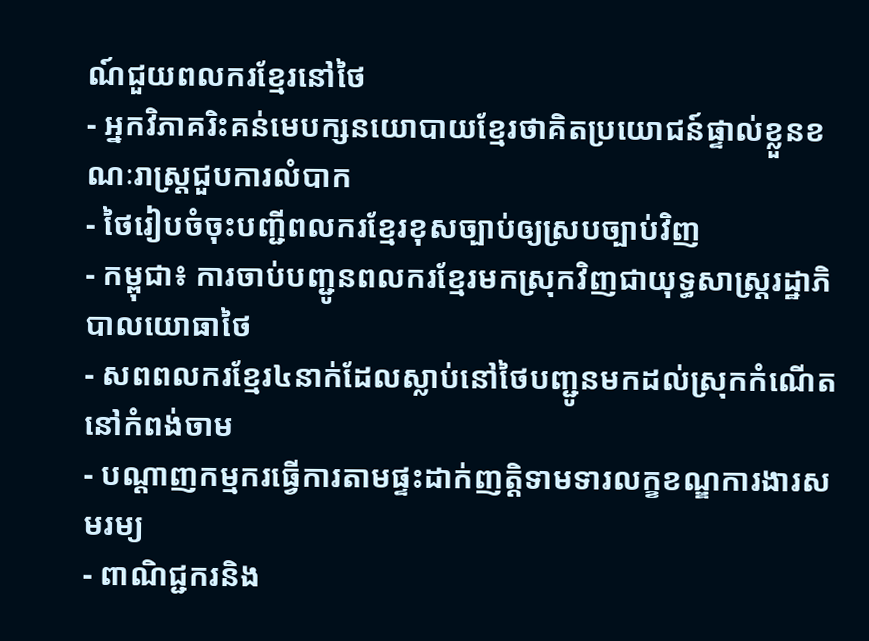ណ៍ជួយពលករខ្មែរនៅថៃ
- អ្នកវិភាគរិះគន់មេបក្សនយោបាយខ្មែរថាគិតប្រយោជន៍ផ្ទាល់ខ្លួនខណៈរាស្ត្រជួបការលំបាក
- ថៃរៀបចំចុះបញ្ជីពលករខ្មែរខុសច្បាប់ឲ្យស្របច្បាប់វិញ
- កម្ពុជា៖ ការចាប់បញ្ជូនពលករខ្មែរមកស្រុកវិញជាយុទ្ធសាស្ត្ររដ្ឋាភិបាលយោធាថៃ
- សពពលករខ្មែរ៤នាក់ដែលស្លាប់នៅថៃបញ្ជូនមកដល់ស្រុកកំណើតនៅកំពង់ចាម
- បណ្ដាញកម្មករធ្វើការតាមផ្ទះដាក់ញត្តិទាមទារលក្ខខណ្ឌការងារសមរម្យ
- ពាណិជ្ជករនិង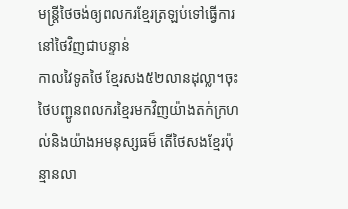មន្ត្រីថៃចង់ឲ្យពលករខ្មែរត្រឡប់ទៅធ្វើការនៅថៃវិញជាបន្ទាន់
កាលវៃទូតថៃ ខ្មែរសង៥២លានដុល្លា។ចុះថៃបញ្ជូនពលករខ្មៃរមកវិញយ៉ាងតក់ក្រហល់និងយ៉ាងអមនុស្សធម៏ តើថៃសងខ្មែរប៉ុន្មានលា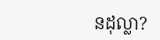នដុល្លា?